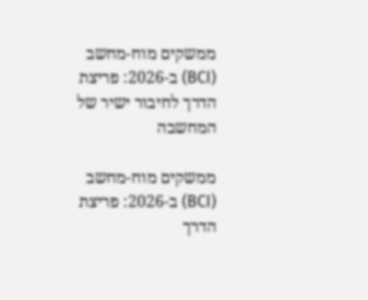ממשקים מוח-מחשב (BCI) ב-2026: פריצת הדרך לחיבור ישיר של המחשבה

ממשקים מוח-מחשב (BCI) ב-2026: פריצת הדרך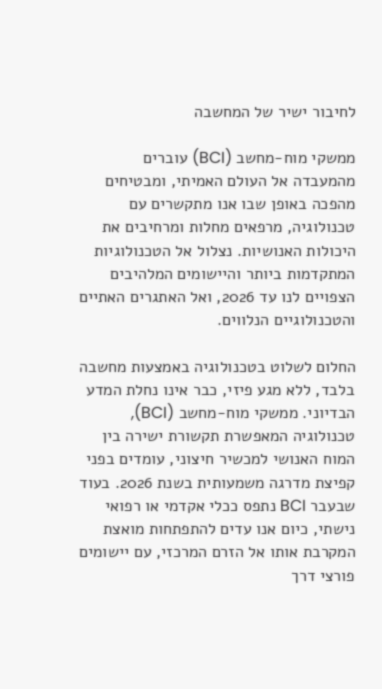לחיבור ישיר של המחשבה

ממשקי מוח-מחשב (BCI) עוברים מהמעבדה אל העולם האמיתי, ומבטיחים מהפכה באופן שבו אנו מתקשרים עם טכנולוגיה, מרפאים מחלות ומרחיבים את היכולות האנושיות. נצלול אל הטכנולוגיות המתקדמות ביותר והיישומים המלהיבים הצפויים לנו עד 2026, ואל האתגרים האתיים והטכנולוגיים הנלווים.

החלום לשלוט בטכנולוגיה באמצעות מחשבה בלבד, ללא מגע פיזי, כבר אינו נחלת המדע הבדיוני. ממשקי מוח-מחשב (BCI), טכנולוגיה המאפשרת תקשורת ישירה בין המוח האנושי למכשיר חיצוני, עומדים בפני קפיצת מדרגה משמעותית בשנת 2026. בעוד שבעבר BCI נתפס ככלי אקדמי או רפואי נישתי, כיום אנו עדים להתפתחות מואצת המקרבת אותו אל הזרם המרכזי, עם יישומים פורצי דרך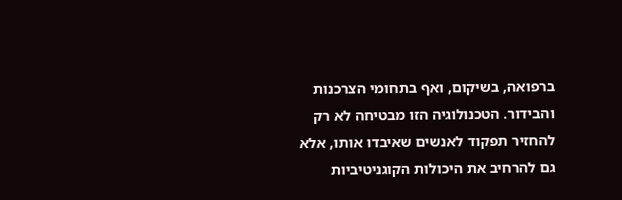ברפואה, בשיקום, ואף בתחומי הצרכנות והבידור. הטכנולוגיה הזו מבטיחה לא רק להחזיר תפקוד לאנשים שאיבדו אותו, אלא גם להרחיב את היכולות הקוגניטיביות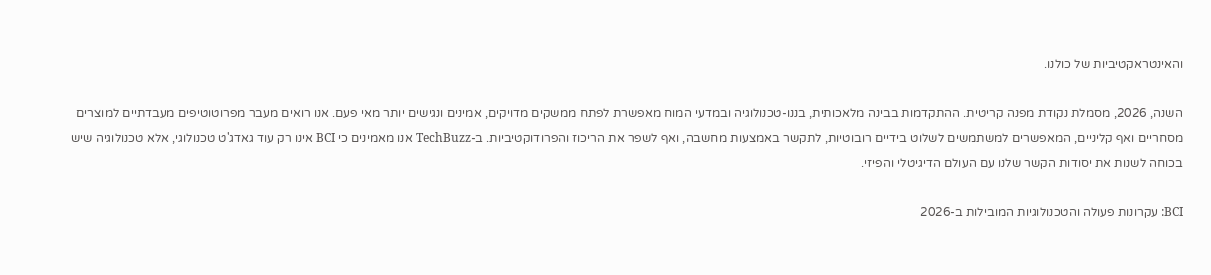והאינטראקטיביות של כולנו.

השנה, 2026, מסמלת נקודת מפנה קריטית. ההתקדמות בבינה מלאכותית, בננו-טכנולוגיה ובמדעי המוח מאפשרת לפתח ממשקים מדויקים, אמינים ונגישים יותר מאי פעם. אנו רואים מעבר מפרוטוטיפים מעבדתיים למוצרים מסחריים ואף קליניים, המאפשרים למשתמשים לשלוט בידיים רובוטיות, לתקשר באמצעות מחשבה, ואף לשפר את הריכוז והפרודוקטיביות. ב-TechBuzz אנו מאמינים כי BCI אינו רק עוד גאדג'ט טכנולוגי, אלא טכנולוגיה שיש בכוחה לשנות את יסודות הקשר שלנו עם העולם הדיגיטלי והפיזי.

BCI: עקרונות פעולה והטכנולוגיות המובילות ב-2026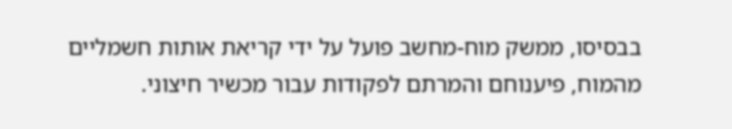בבסיסו, ממשק מוח-מחשב פועל על ידי קריאת אותות חשמליים מהמוח, פיענוחם והמרתם לפקודות עבור מכשיר חיצוני.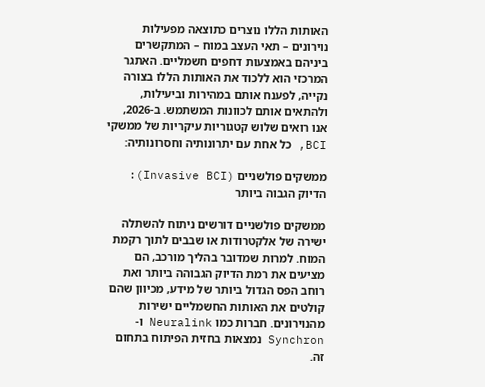האותות הללו נוצרים כתוצאה מפעילות נוירונים – תאי העצב במוח – המתקשרים ביניהם באמצעות דחפים חשמליים. האתגר המרכזי הוא ללכוד את האותות הללו בצורה נקייה, לפענח אותם במהירות וביעילות, ולהתאים אותם לכוונות המשתמש. ב-2026, אנו רואים שלוש קטגוריות עיקריות של ממשקי BCI, כל אחת עם יתרונותיה וחסרונותיה:

ממשקים פולשניים (Invasive BCI): הדיוק הגבוה ביותר

ממשקים פולשניים דורשים ניתוח להשתלה ישירה של אלקטרודות או שבבים לתוך רקמת המוח. למרות שמדובר בהליך מורכב, הם מציעים את רמת הדיוק הגבוהה ביותר ואת רוחב הפס הגדול ביותר של מידע, מכיוון שהם קולטים את האותות החשמליים ישירות מהנוירונים. חברות כמו Neuralink ו-Synchron נמצאות בחזית הפיתוח בתחום זה.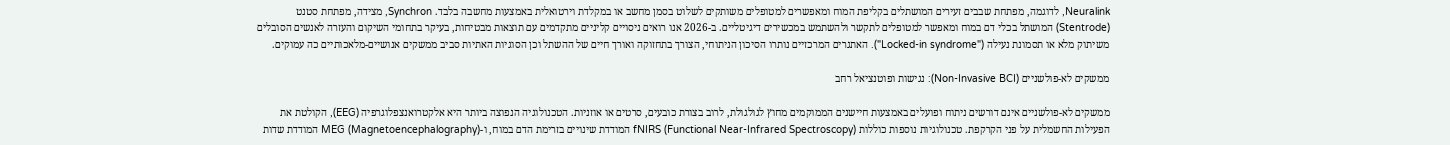Neuralink, לדוגמה, מפתחת שבבים זעירים המושתלים בקליפת המוח ומאפשרים למטופלים משותקים לשלוט בסמן מחשב או במקלדת וירטואלית באמצעות מחשבה בלבד. Synchron, מצידה, מפתחת סטנט (Stentrode) המושתל בכלי דם במוח ומאפשר למטופלים לתקשר ולהשתמש במכשירים דיגיטליים. ב-2026 אנו רואים ניסויים קליניים מתקדמים עם תוצאות מבטיחות, בעיקר בתחומי השיקום והעזרה לאנשים הסובלים משיתוק מלא או תסמונת נעילה ("Locked-in syndrome"). האתגרים המרכזיים נותרו הסיכון הניתוחי, הצורך בתחזוקה ואורך חיים של ההשתל וכן הסוגיות האתיות סביב ממשקים אנושיים-מלאכותיים כה עמוקים.

ממשקים לא-פולשניים (Non-Invasive BCI): נגישות ופוטנציאל רחב

ממשקים לא-פולשניים אינם דורשים ניתוח ופועלים באמצעות חיישנים הממוקמים מחוץ לגולגולת, לרוב בצורת כובעים, סרטים או אוזניות. הטכנולוגיה הנפוצה ביותר היא אלקטרואנצפלוגרפיה (EEG), הקולטת את הפעילות החשמלית על פני הקרקפת. טכנולוגיות נוספות כוללות fNIRS (Functional Near-Infrared Spectroscopy) המודדת שינויים בזרימת הדם במוח, ו-MEG (Magnetoencephalography) המודדת שדות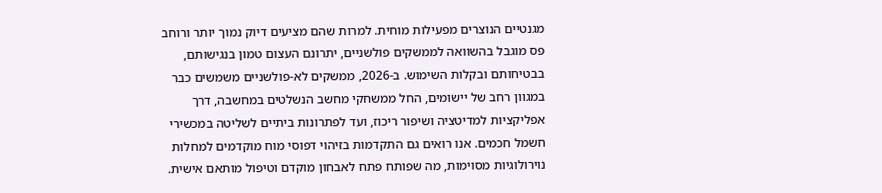מגנטיים הנוצרים מפעילות מוחית. למרות שהם מציעים דיוק נמוך יותר ורוחב פס מוגבל בהשוואה לממשקים פולשניים, יתרונם העצום טמון בנגישותם, בבטיחותם ובקלות השימוש. ב-2026, ממשקים לא-פולשניים משמשים כבר במגוון רחב של יישומים, החל ממשחקי מחשב הנשלטים במחשבה, דרך אפליקציות למדיטציה ושיפור ריכוז, ועד לפתרונות ביתיים לשליטה במכשירי חשמל חכמים. אנו רואים גם התקדמות בזיהוי דפוסי מוח מוקדמים למחלות נוירולוגיות מסוימות, מה שפותח פתח לאבחון מוקדם וטיפול מותאם אישית.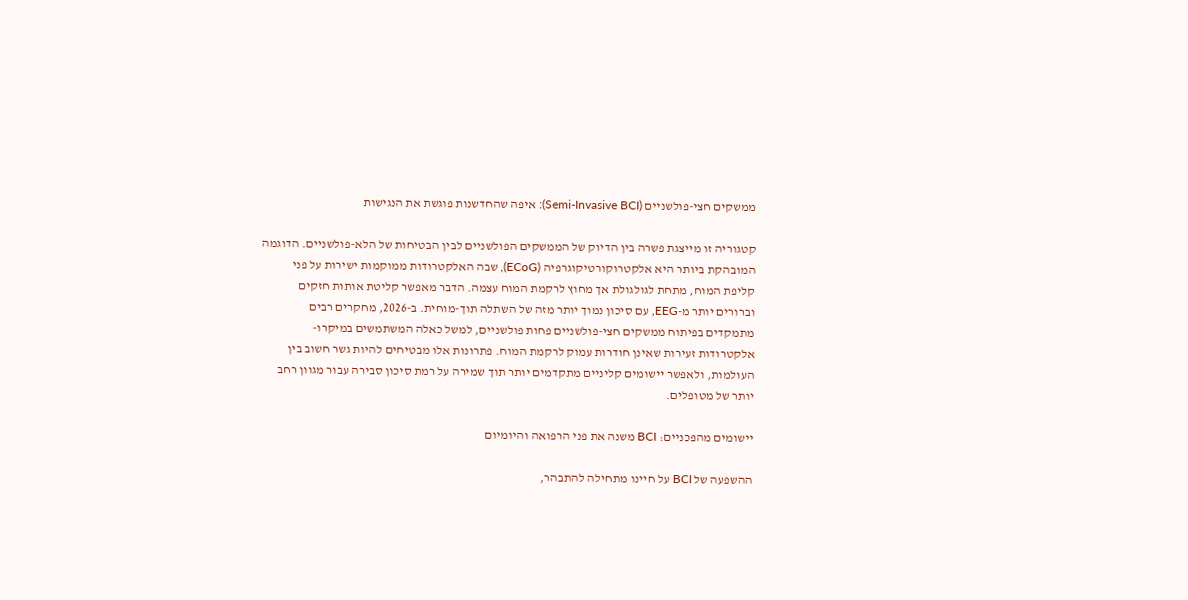ממשקים חצי-פולשניים (Semi-Invasive BCI): איפה שהחדשנות פוגשת את הנגישות

קטגוריה זו מייצגת פשרה בין הדיוק של הממשקים הפולשניים לבין הבטיחות של הלא-פולשניים. הדוגמה המובהקת ביותר היא אלקטרוקורטיקוגרפיה (ECoG), שבה האלקטרודות ממוקמות ישירות על פני קליפת המוח, מתחת לגולגולת אך מחוץ לרקמת המוח עצמה. הדבר מאפשר קליטת אותות חזקים וברורים יותר מ-EEG, עם סיכון נמוך יותר מזה של השתלה תוך-מוחית. ב-2026, מחקרים רבים מתמקדים בפיתוח ממשקים חצי-פולשניים פחות פולשניים, למשל כאלה המשתמשים במיקרו-אלקטרודות זעירות שאינן חודרות עמוק לרקמת המוח. פתרונות אלו מבטיחים להיות גשר חשוב בין העולמות, ולאפשר יישומים קליניים מתקדמים יותר תוך שמירה על רמת סיכון סבירה עבור מגוון רחב יותר של מטופלים.

יישומים מהפכניים: BCI משנה את פני הרפואה והיומיום

ההשפעה של BCI על חיינו מתחילה להתבהר,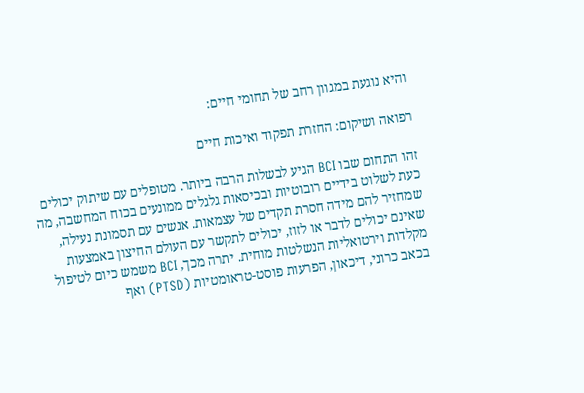והיא נוגעת במגוון רחב של תחומי חיים:

רפואה ושיקום: החזרת תפקוד ואיכות חיים

זהו התחום שבו BCI הגיע לבשלות הרבה ביותר. מטופלים עם שיתוק יכולים כעת לשלוט בידיים רובוטיות ובכיסאות גלגלים ממונעים בכוח המחשבה, מה שמחזיר להם מידה חסרת תקדים של עצמאות. אנשים עם תסמונת נעילה, שאינם יכולים לדבר או לזוז, יכולים לתקשר עם העולם החיצון באמצעות מקלדות וירטואליות הנשלטות מוחית. יתרה מכך, BCI משמש כיום לטיפול בכאב כרוני, דיכאון, הפרעות פוסט-טראומטיות (PTSD) ואף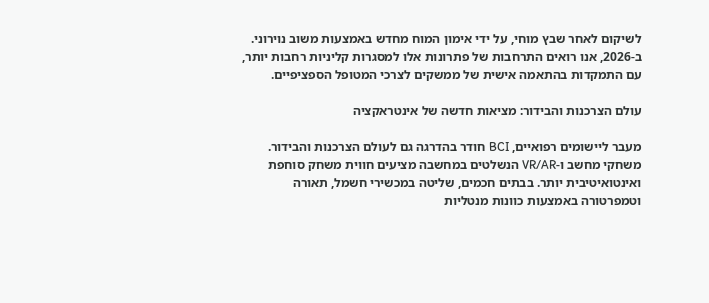לשיקום לאחר שבץ מוחי, על ידי אימון המוח מחדש באמצעות משוב נוירוני. ב-2026, אנו רואים התרחבות של פתרונות אלו למסגרות קליניות רחבות יותר, עם התמקדות בהתאמה אישית של ממשקים לצרכי המטופל הספציפיים.

עולם הצרכנות והבידור: מציאות חדשה של אינטראקציה

מעבר ליישומים רפואיים, BCI חודר בהדרגה גם לעולם הצרכנות והבידור. משחקי מחשב ו-VR/AR הנשלטים במחשבה מציעים חווית משחק סוחפת ואינטואיטיבית יותר. בבתים חכמים, שליטה במכשירי חשמל, תאורה וטמפרטורה באמצעות כוונות מנטליות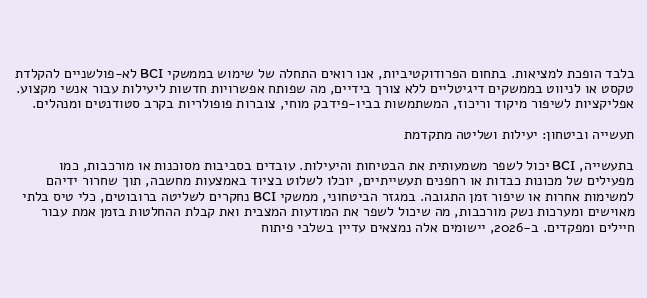בלבד הופכת למציאות. בתחום הפרודוקטיביות, אנו רואים התחלה של שימוש בממשקי BCI לא-פולשניים להקלדת טקסט או לניווט בממשקים דיגיטליים ללא צורך בידיים, מה שפותח אפשרויות חדשות ליעילות עבור אנשי מקצוע. אפליקציות לשיפור מיקוד וריכוז, המשתמשות בביו-פידבק מוחי, צוברות פופולריות בקרב סטודנטים ומנהלים.

תעשייה וביטחון: יעילות ושליטה מתקדמת

בתעשייה, BCI יכול לשפר משמעותית את הבטיחות והיעילות. עובדים בסביבות מסוכנות או מורכבות, כמו מפעילים של מכונות כבדות או רחפנים תעשייתיים, יוכלו לשלוט בציוד באמצעות מחשבה, תוך שחרור ידיהם למשימות אחרות או שיפור זמן התגובה. במגזר הביטחוני, ממשקי BCI נחקרים לשליטה ברובוטים, כלי טיס בלתי מאוישים ומערכות נשק מורכבות, מה שיכול לשפר את המודעות המצבית ואת קבלת ההחלטות בזמן אמת עבור חיילים ומפקדים. ב-2026, יישומים אלה נמצאים עדיין בשלבי פיתוח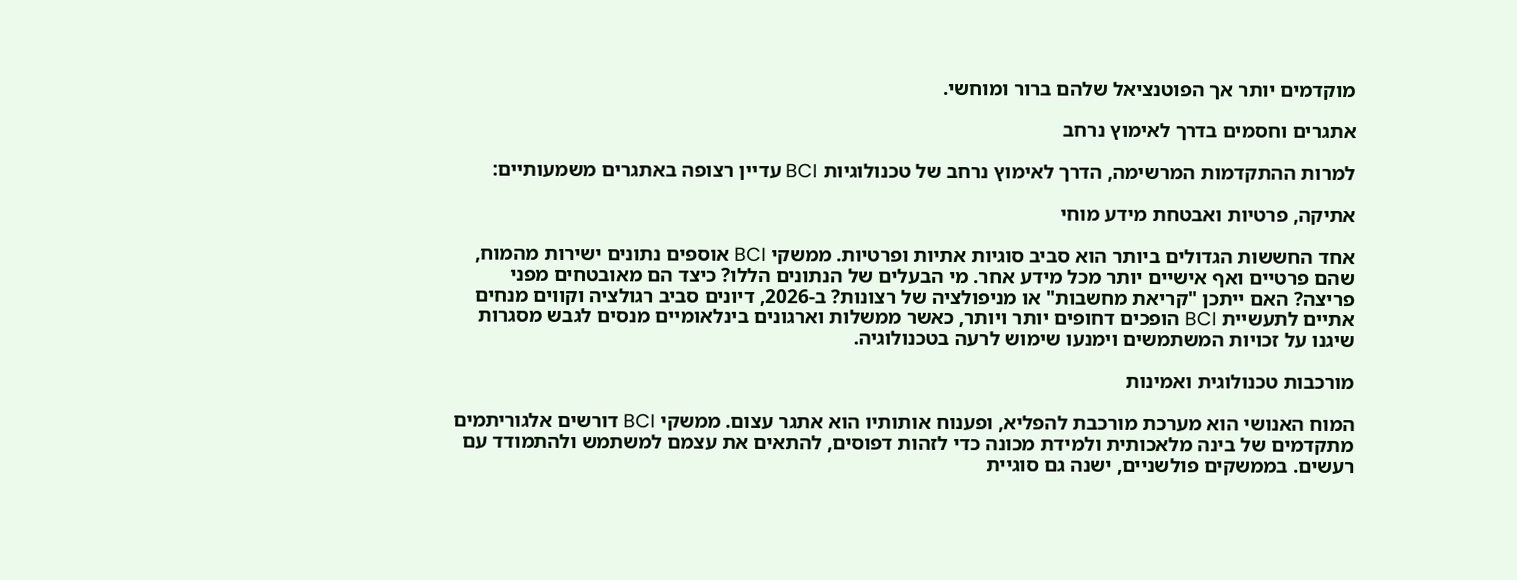מוקדמים יותר אך הפוטנציאל שלהם ברור ומוחשי.

אתגרים וחסמים בדרך לאימוץ נרחב

למרות ההתקדמות המרשימה, הדרך לאימוץ נרחב של טכנולוגיות BCI עדיין רצופה באתגרים משמעותיים:

אתיקה, פרטיות ואבטחת מידע מוחי

אחד החששות הגדולים ביותר הוא סביב סוגיות אתיות ופרטיות. ממשקי BCI אוספים נתונים ישירות מהמוח, שהם פרטיים ואף אישיים יותר מכל מידע אחר. מי הבעלים של הנתונים הללו? כיצד הם מאובטחים מפני פריצה? האם ייתכן "קריאת מחשבות" או מניפולציה של רצונות? ב-2026, דיונים סביב רגולציה וקווים מנחים אתיים לתעשיית BCI הופכים דחופים יותר ויותר, כאשר ממשלות וארגונים בינלאומיים מנסים לגבש מסגרות שיגנו על זכויות המשתמשים וימנעו שימוש לרעה בטכנולוגיה.

מורכבות טכנולוגית ואמינות

המוח האנושי הוא מערכת מורכבת להפליא, ופענוח אותותיו הוא אתגר עצום. ממשקי BCI דורשים אלגוריתמים מתקדמים של בינה מלאכותית ולמידת מכונה כדי לזהות דפוסים, להתאים את עצמם למשתמש ולהתמודד עם רעשים. בממשקים פולשניים, ישנה גם סוגיית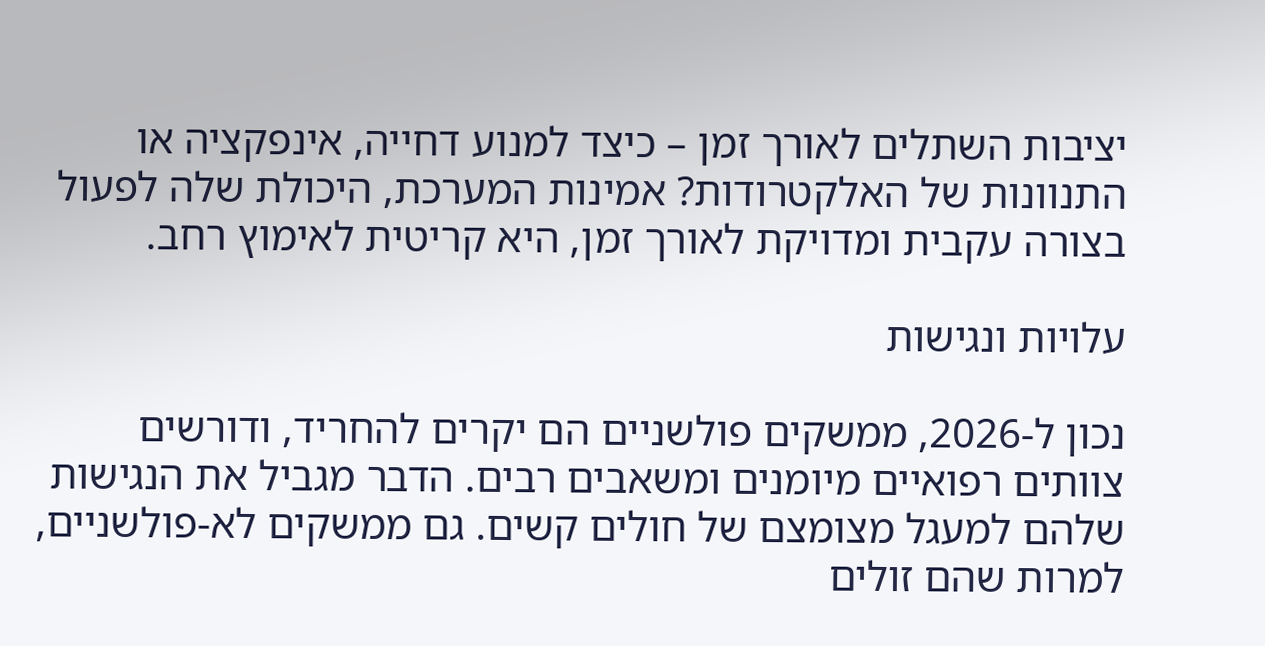יציבות השתלים לאורך זמן – כיצד למנוע דחייה, אינפקציה או התנוונות של האלקטרודות? אמינות המערכת, היכולת שלה לפעול בצורה עקבית ומדויקת לאורך זמן, היא קריטית לאימוץ רחב.

עלויות ונגישות

נכון ל-2026, ממשקים פולשניים הם יקרים להחריד, ודורשים צוותים רפואיים מיומנים ומשאבים רבים. הדבר מגביל את הנגישות שלהם למעגל מצומצם של חולים קשים. גם ממשקים לא-פולשניים, למרות שהם זולים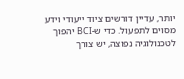יותר, עדיין דורשים ציוד ייעודי וידע מסוים לתפעול. כדי ש-BCI יהפוך לטכנולוגיה נפוצה, יש צורך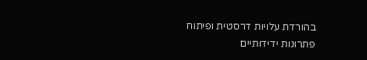בהורדת עלויות דרסטית ופיתוח פתרונות ידידותיים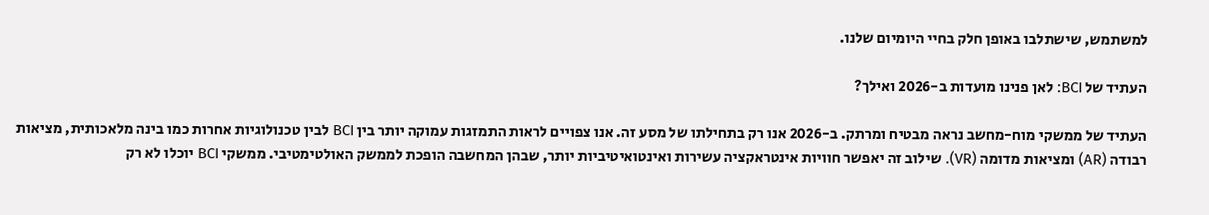למשתמש, שישתלבו באופן חלק בחיי היומיום שלנו.

העתיד של BCI: לאן פנינו מועדות ב-2026 ואילך?

העתיד של ממשקי מוח-מחשב נראה מבטיח ומרתק. ב-2026 אנו רק בתחילתו של מסע זה. אנו צפויים לראות התמזגות עמוקה יותר בין BCI לבין טכנולוגיות אחרות כמו בינה מלאכותית, מציאות רבודה (AR) ומציאות מדומה (VR). שילוב זה יאפשר חוויות אינטראקציה עשירות ואינטואיטיביות יותר, שבהן המחשבה הופכת לממשק האולטימטיבי. ממשקי BCI יוכלו לא רק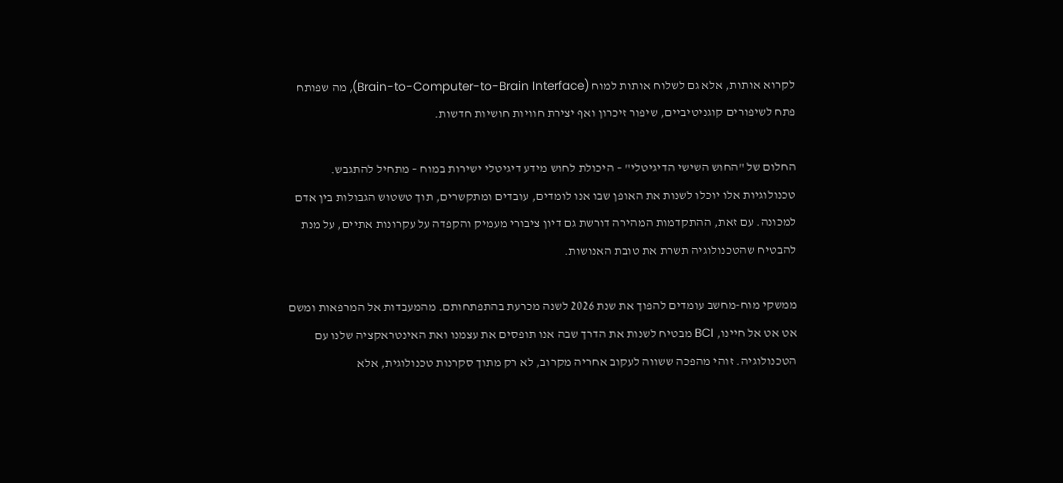לקרוא אותות, אלא גם לשלוח אותות למוח (Brain-to-Computer-to-Brain Interface), מה שפותח פתח לשיפורים קוגניטיביים, שיפור זיכרון ואף יצירת חוויות חושיות חדשות.

החלום של "החוש השישי הדיגיטלי" – היכולת לחוש מידע דיגיטלי ישירות במוח – מתחיל להתגבש. טכנולוגיות אלו יוכלו לשנות את האופן שבו אנו לומדים, עובדים ומתקשרים, תוך טשטוש הגבולות בין אדם למכונה. עם זאת, ההתקדמות המהירה דורשת גם דיון ציבורי מעמיק והקפדה על עקרונות אתיים, על מנת להבטיח שהטכנולוגיה תשרת את טובת האנושות.

ממשקי מוח-מחשב עומדים להפוך את שנת 2026 לשנה מכרעת בהתפתחותם. מהמעבדות אל המרפאות ומשם אט אט אל חיינו, BCI מבטיח לשנות את הדרך שבה אנו תופסים את עצמנו ואת האינטראקציה שלנו עם הטכנולוגיה. זוהי מהפכה ששווה לעקוב אחריה מקרוב, לא רק מתוך סקרנות טכנולוגית, אלא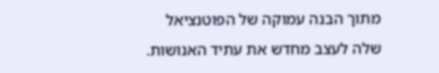מתוך הבנה עמוקה של הפוטנציאל שלה לעצב מחדש את עתיד האנושות.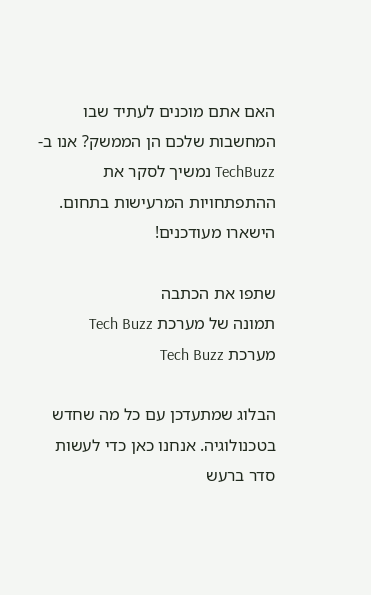האם אתם מוכנים לעתיד שבו המחשבות שלכם הן הממשק? אנו ב-TechBuzz נמשיך לסקר את ההתפתחויות המרעישות בתחום. הישארו מעודכנים!

שתפו את הכתבה
תמונה של מערכת Tech Buzz
מערכת Tech Buzz

הבלוג שמתעדכן עם כל מה שחדש בטכנולוגיה. אנחנו כאן כדי לעשות סדר ברעש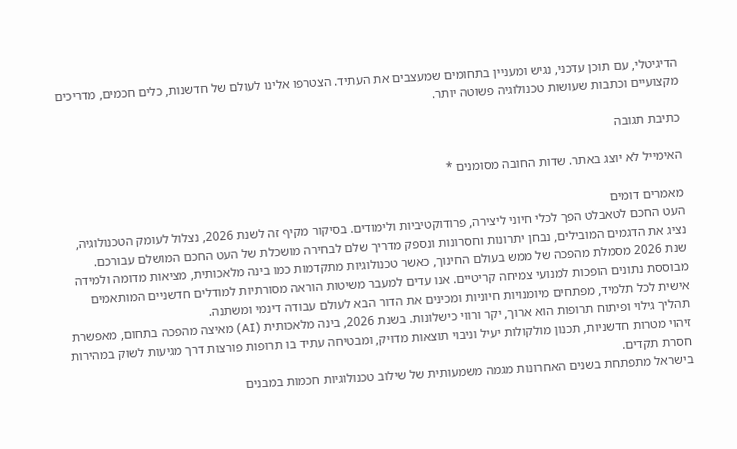הדיגיטלי, עם תוכן עדכני, נגיש ומעניין בתחומים שמעצבים את העתיד. הצטרפו אלינו לעולם של חדשנות, כלים חכמים, מדריכים מקצועיים וכתבות שעושות טכנולוגיה פשוטה יותר.

כתיבת תגובה

האימייל לא יוצג באתר. שדות החובה מסומנים *

מאמרים דומים
העט החכם לטאבלט הפך לכלי חיוני ליצירה, פרודוקטיביות ולימודים. בסיקור מקיף זה לשנת 2026, נצלול לעומק הטכנולוגיה, נציג את הדגמים המובילים, נבחן יתרונות וחסרונות ונספק מדריך שלם לבחירה מושכלת של העט החכם המושלם עבורכם.
שנת 2026 מסמלת מהפכה של ממש בעולם החינוך, כאשר טכנולוגיות מתקדמות כמו בינה מלאכותית, מציאות מדומה ולמידה מבוססת נתונים הופכות למנועי צמיחה קריטיים. אנו עדים למעבר משיטות הוראה מסורתיות למודלים חדשניים המותאמים אישית לכל תלמיד, מפתחים מיומנויות חיוניות ומכינים את הדור הבא לעולם עבודה דינמי ומשתנה.
תהליך גילוי ופיתוח תרופות הוא ארוך, יקר ורווי כישלונות. בשנת 2026, בינה מלאכותית (AI) מאיצה מהפכה בתחום, מאפשרת זיהוי מטרות חדשניות, תכנון מולקולות יעיל וניבוי תוצאות מדויק, ומבטיחה עתיד בו תרופות פורצות דרך מגיעות לשוק במהירות חסרת תקדים.
בישראל מתפתחת בשנים האחרונות מגמה משמעותית של שילוב טכנולוגיות חכמות במבנים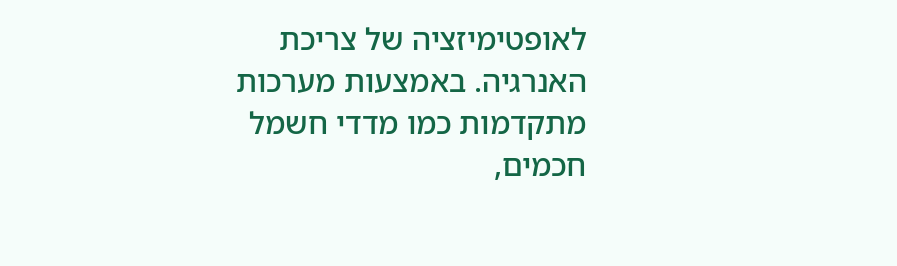לאופטימיזציה של צריכת האנרגיה. באמצעות מערכות מתקדמות כמו מדדי חשמל חכמים,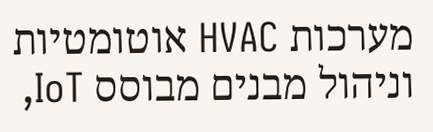מערכות HVAC אוטומטיות וניהול מבנים מבוסס IoT,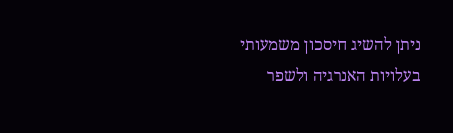ניתן להשיג חיסכון משמעותי בעלויות האנרגיה ולשפר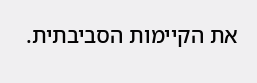את הקיימות הסביבתית.